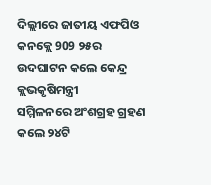ଦିଲ୍ଲୀରେ ଜାତୀୟ ଏଫପିଓ କନକ୍ଲେ 909 ୨୫ର ଉଦଘାଟନ କଲେ କେନ୍ଦ୍ର କ୍ଲଭକୃଷିମନ୍ତ୍ରୀ
ସମ୍ମିଳନରେ ଅଂଶଗ୍ରହ ଗ୍ରହଣ କଲେ ୨୪ଟି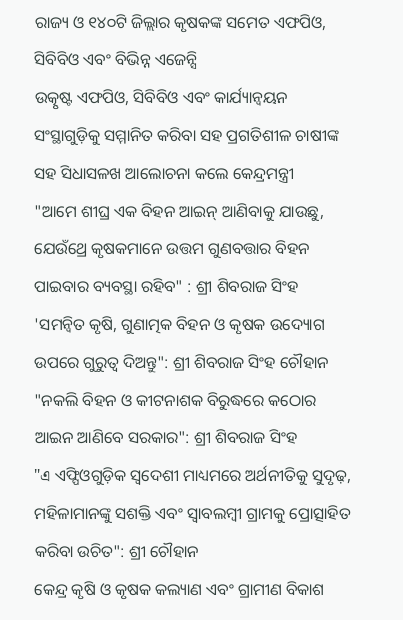ରାଜ୍ୟ ଓ ୧୪୦ଟି ଜିଲ୍ଲାର କୃଷକଙ୍କ ସମେତ ଏଫପିଓ, ସିବିବିଓ ଏବଂ ବିଭିନ୍ନ ଏଜେନ୍ସି
ଉତ୍କୃଷ୍ଟ ଏଫପିଓ, ସିବିବିଓ ଏବଂ କାର୍ଯ୍ୟାନ୍ବୟନ ସଂସ୍ଥାଗୁଡ଼ିକୁ ସମ୍ମାନିତ କରିବା ସହ ପ୍ରଗତିଶୀଳ ଚାଷୀଙ୍କ ସହ ସିଧାସଳଖ ଆଲୋଚନା କଲେ କେନ୍ଦ୍ରମନ୍ତ୍ରୀ
"ଆମେ ଶୀଘ୍ର ଏକ ବିହନ ଆଇନ୍ ଆଣିବାକୁ ଯାଉଛୁ, ଯେଉଁଥ୍ରେ କୃଷକମାନେ ଉତ୍ତମ ଗୁଣବତ୍ତାର ବିହନ ପାଇବାର ବ୍ୟବସ୍ଥା ରହିବ" : ଶ୍ରୀ ଶିବରାଜ ସିଂହ
'ସମନ୍ବିତ କୃଷି, ଗୁଣାତ୍ମକ ବିହନ ଓ କୃଷକ ଉଦ୍ୟୋଗ ଉପରେ ଗୁରୁତ୍ଵ ଦିଅନ୍ତୁ": ଶ୍ରୀ ଶିବରାଜ ସିଂହ ଚୌହାନ
"ନକଲି ବିହନ ଓ କୀଟନାଶକ ବିରୁଦ୍ଧରେ କଠୋର ଆଇନ ଆଣିବେ ସରକାର": ଶ୍ରୀ ଶିବରାଜ ସିଂହ
"এ ଏଫ୍ପିଓଗୁଡ଼ିକ ସ୍ବଦେଶୀ ମାଧ୍ୟମରେ ଅର୍ଥନୀତିକୁ ସୁଦୃଢ଼, ମହିଳାମାନଙ୍କୁ ସଶକ୍ତି ଏବଂ ସ୍ବାବଲମ୍ବୀ ଗ୍ରାମକୁ ପ୍ରୋତ୍ସାହିତ କରିବା ଉଚିତ": ଶ୍ରୀ ଚୌହାନ
କେନ୍ଦ୍ର କୃଷି ଓ କୃଷକ କଲ୍ୟାଣ ଏବଂ ଗ୍ରାମୀଣ ବିକାଶ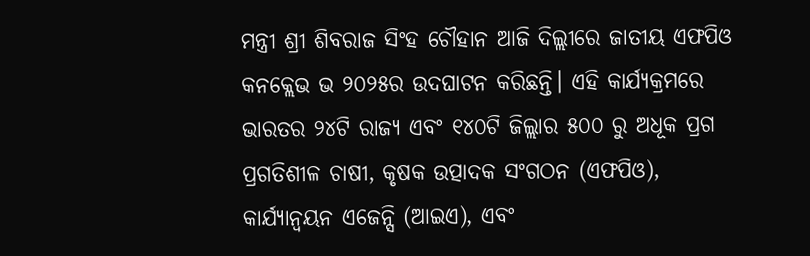ମନ୍ତ୍ରୀ ଶ୍ରୀ ଶିବରାଜ ସିଂହ ଚୌହାନ ଆଜି ଦିଲ୍ଲୀରେ ଜାତୀୟ ଏଫପିଓ କନକ୍ଲେଭ ଭ ୨୦୨୫ର ଉଦଘାଟନ କରିଛନ୍ତି। ଏହି କାର୍ଯ୍ୟକ୍ରମରେ ଭାରତର ୨୪ଟି ରାଜ୍ୟ ଏବଂ ୧୪୦ଟି ଜିଲ୍ଲାର ୫୦୦ ରୁ ଅଧୂକ ପ୍ରଗ ପ୍ରଗତିଶୀଳ ଚାଷୀ, କୃଷକ ଉତ୍ପାଦକ ସଂଗଠନ (ଏଫପିଓ), କାର୍ଯ୍ୟାନ୍ଵୟନ ଏଜେନ୍ସି (ଆଇଏ), ଏବଂ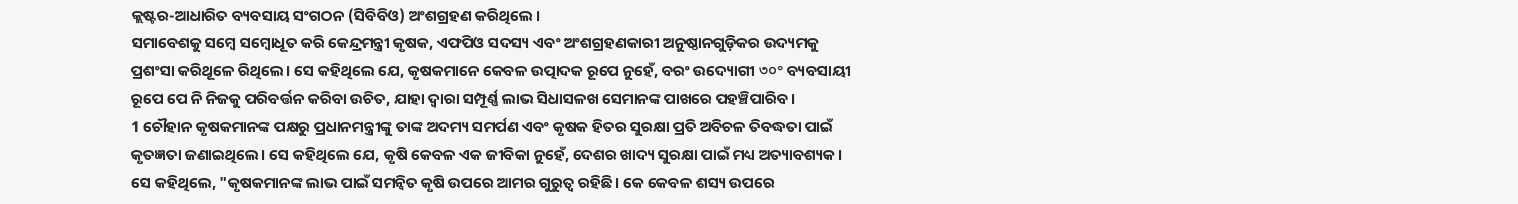କ୍ଲଷ୍ଟର-ଆଧାରିତ ବ୍ୟବସାୟ ସଂଗଠନ (ସିବିବିଓ) ଅଂଶଗ୍ରହଣ କରିଥିଲେ ।
ସମାବେଶକୁ ସମ୍ବେ ସମ୍ବୋଧୂତ କରି କେନ୍ଦ୍ରମନ୍ତ୍ରୀ କୃଷକ, ଏଫପିଓ ସଦସ୍ୟ ଏବଂ ଅଂଶଗ୍ରହଣକାରୀ ଅନୁଷ୍ଠାନଗୁଡ଼ିକର ଉଦ୍ୟମକୁ ପ୍ରଶଂସା କରିଥୂଳେ ରିଥିଲେ। ସେ କହିଥିଲେ ଯେ, କୃଷକମାନେ କେବଳ ଉତ୍ପାଦକ ରୂପେ ନୁହେଁ, ବରଂ ଉଦ୍ୟୋଗୀ ৩০° ବ୍ୟବସାୟୀ ରୂପେ ପେ ନି ନିଜକୁ ପରିବର୍ତ୍ତନ କରିବା ଉଚିତ, ଯାହା ଦ୍ବାରା ସମ୍ପୂର୍ଣ୍ଣ ଲାଭ ସିଧାସଳଖ ସେମାନଙ୍କ ପାଖରେ ପହଞ୍ଚିପାରିବ।
1 ଚୌହାନ କୃଷକମାନଙ୍କ ପକ୍ଷରୁ ପ୍ରଧାନମନ୍ତ୍ରୀଙ୍କୁ ତାଙ୍କ ଅଦମ୍ୟ ସମର୍ପଣ ଏବଂ କୃଷକ ହିତର ସୁରକ୍ଷା ପ୍ରତି ଅବିଚଳ ତିବଦ୍ଧତା ପାଇଁ କୃତଜ୍ଞତା ଜଣାଇଥିଲେ। ସେ କହିଥିଲେ ଯେ, କୃଷି କେବଳ ଏକ ଜୀବିକା ନୁହେଁ, ଦେଶର ଖାଦ୍ୟ ସୁରକ୍ଷା ପାଇଁ ମଧ୍ୟ ଅତ୍ୟାବଶ୍ୟକ । ସେ କହିଥିଲେ, "କୃଷକମାନଙ୍କ ଲାଭ ପାଇଁ ସମନ୍ବିତ କୃଷି ଉପରେ ଆମର ଗୁରୁତ୍ଵ ରହିଛି। କେ କେବଳ ଶସ୍ୟ ଉପରେ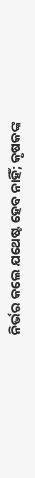ନିର୍ଭର କଲେ ଯଥେଷ୍ଟ ହେବ ନାହିଁ; କୃଷକଙ୍କ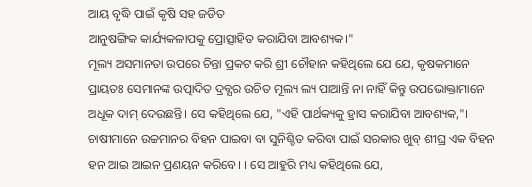ଆୟ ବୃଦ୍ଧି ପାଇଁ କୃଷି ସହ ଜଡିତ
ଆନୁଷଙ୍ଗିକ କାର୍ଯ୍ୟକଳାପକୁ ପ୍ରୋତ୍ସାହିତ କରାଯିବା ଆବଶ୍ୟକ।"
ମୂଲ୍ୟ ଅସମାନତା ଉପରେ ଚିନ୍ତା ପ୍ରକଟ କରି ଶ୍ରୀ ଚୌହାନ କହିଥିଲେ ଯେ ଯେ, କୃଷକମାନେ ପ୍ରାୟତଃ ସେମାନଙ୍କ ଉତ୍ପାଦିତ ଦ୍ରବ୍ଯର ଉଚିତ ମୂଲ୍ୟ ଲ୍ୟ ପାଆନ୍ତି ନା ନାହିଁ କିନ୍ତୁ ଉପଭୋକ୍ତାମାନେ ଅଧୂକ ଦାମ୍ ଦେଉଛନ୍ତି। ସେ କହିଥିଲେ ଯେ, "ଏହି ପାର୍ଥକ୍ୟକୁ ହ୍ରାସ କରାଯିବା ଆବଶ୍ୟକ,"। ଚାଷୀମାନେ ଉଚ୍ଚମାନର ବିହନ ପାଇବା ବା ସୁନିଶ୍ଚିତ କରିବା ପାଇଁ ସରକାର ଖୁବ୍ ଶୀଘ୍ର ଏକ ବିହନ ହନ ଆଇ ଆଇନ ପ୍ରଣୟନ କରିବେ। । ସେ ଆହୁରି ମଧ୍ୟ କହିଥିଲେ ଯେ,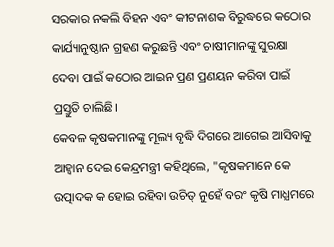ସରକାର ନକଲି ବିହନ ଏବଂ କୀଟନାଶକ ବିରୁଦ୍ଧରେ କଠୋର କାର୍ଯ୍ୟାନୁଷ୍ଠାନ ଗ୍ରହଣ କରୁଛନ୍ତି ଏବଂ ଚାଷୀମାନଙ୍କୁ ସୁରକ୍ଷା ଦେବା ପାଇଁ କଠୋର ଆଇନ ପ୍ରଣ ପ୍ରଣୟନ କରିବା ପାଇଁ ପ୍ରସ୍ତୁତି ଚାଲିଛି।
କେବଳ କୃଷକମାନଙ୍କୁ ମୂଲ୍ୟ ବୃଦ୍ଧି ଦିଗରେ ଆଗେଇ ଆସିବାକୁ ଆହ୍ବାନ ଦେଇ କେନ୍ଦ୍ରମନ୍ତ୍ରୀ କହିଥିଲେ, "କୃଷକମାନେ କେ ଉତ୍ପାଦକ କ ହୋଇ ରହିବା ଉଚିତ୍ ନୁହେଁ ବରଂ କୃଷି ମାଧ୍ଯମରେ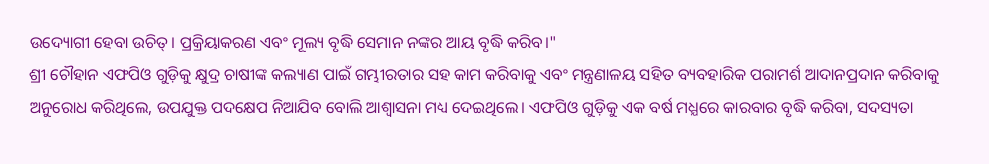ଉଦ୍ୟୋଗୀ ହେବା ଉଚିତ୍। ପ୍ରକ୍ରିୟାକରଣ ଏବଂ ମୂଲ୍ୟ ବୃଦ୍ଧି ସେମାନ ନଙ୍କର ଆୟ ବୃଦ୍ଧି କରିବ।"
ଶ୍ରୀ ଚୌହାନ ଏଫପିଓ ଗୁଡ଼ିକୁ କ୍ଷୁଦ୍ର ଚାଷୀଙ୍କ କଲ୍ୟାଣ ପାଇଁ ଗମ୍ଭୀରତାର ସହ କାମ କରିବାକୁ ଏବଂ ମନ୍ତ୍ରଣାଳୟ ସହିତ ବ୍ୟବହାରିକ ପରାମର୍ଶ ଆଦାନପ୍ରଦାନ କରିବାକୁ ଅନୁରୋଧ କରିଥିଲେ, ଉପଯୁକ୍ତ ପଦକ୍ଷେପ ନିଆଯିବ ବୋଲି ଆଶ୍ବାସନା ମଧ୍ୟ ଦେଇଥିଲେ। ଏଫପିଓ ଗୁଡ଼ିକୁ ଏକ ବର୍ଷ ମଧ୍ଯରେ କାରବାର ବୃଦ୍ଧି କରିବା, ସଦସ୍ୟତା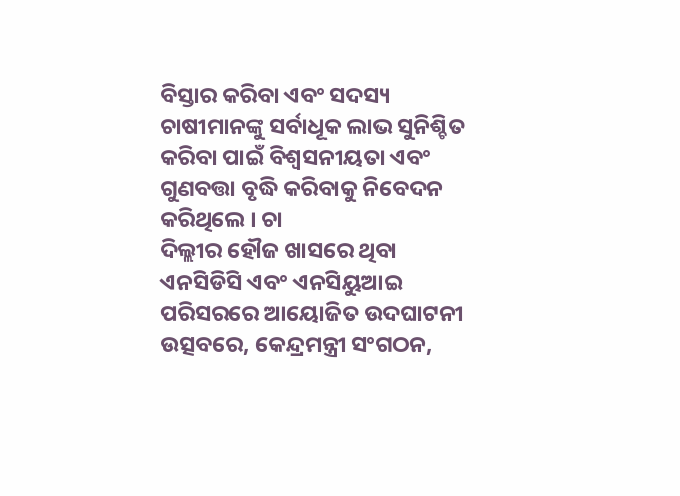ବିସ୍ତାର କରିବା ଏବଂ ସଦସ୍ୟ ଚାଷୀମାନଙ୍କୁ ସର୍ବାଧୂକ ଲାଭ ସୁନିଶ୍ଚିତ କରିବା ପାଇଁ ବିଶ୍ବସନୀୟତା ଏବଂ ଗୁଣବତ୍ତା ବୃଦ୍ଧି କରିବାକୁ ନିବେଦନ କରିଥିଲେ । ଚା
ଦିଲ୍ଲୀର ହୌଜ ଖାସରେ ଥିବା ଏନସିଡିସି ଏବଂ ଏନସିୟୁଆଇ ପରିସରରେ ଆୟୋଜିତ ଉଦଘାଟନୀ ଉତ୍ସବରେ, କେନ୍ଦ୍ରମନ୍ତ୍ରୀ ସଂଗଠନ,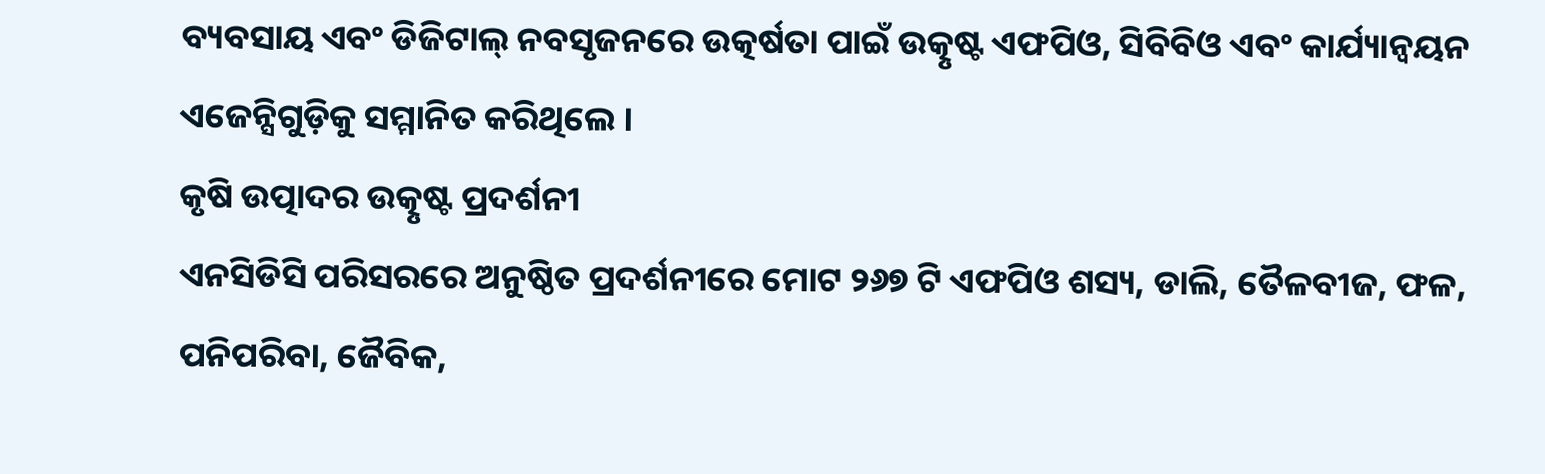ବ୍ୟବସାୟ ଏବଂ ଡିଜିଟାଲ୍ ନବସୃଜନରେ ଉତ୍କର୍ଷତା ପାଇଁ ଉତ୍କୃଷ୍ଟ ଏଫପିଓ, ସିବିବିଓ ଏବଂ କାର୍ଯ୍ୟାନ୍ବୟନ ଏଜେନ୍ସିଗୁଡ଼ିକୁ ସମ୍ମାନିତ କରିଥିଲେ ।
କୃଷି ଉତ୍ପାଦର ଉତ୍କୃଷ୍ଟ ପ୍ରଦର୍ଶନୀ
ଏନସିଡିସି ପରିସରରେ ଅନୁଷ୍ଠିତ ପ୍ରଦର୍ଶନୀରେ ମୋଟ ୨୬୭ ଟି ଏଫପିଓ ଶସ୍ୟ, ଡାଲି, ତୈଳବୀଜ, ଫଳ, ପନିପରିବା, ଜୈବିକ,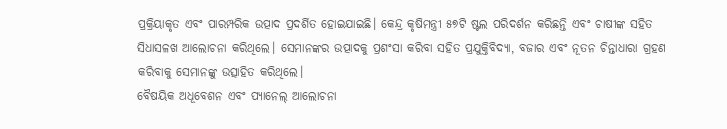ପ୍ରକ୍ରିୟାକୃତ ଏବଂ ପାରମ୍ପରିକ ଉତ୍ପାଦ ପ୍ରଦର୍ଶିତ ହୋଇଯାଇଛି। କେନ୍ଦ୍ର କୃଷିମନ୍ତ୍ରୀ ୫୭ଟି ଷ୍ଟଲ ପରିଦର୍ଶନ କରିଛନ୍ତି ଏବଂ ଚାଷୀଙ୍କ ସହିତ ସିଧାସଳଖ ଆଲୋଚନା କରିଥିଲେ। ସେମାନଙ୍କର ଉତ୍ପାଦକୁ ପ୍ରଶଂସା କରିବା ସହିତ ପ୍ରଯୁକ୍ତିବିଦ୍ୟା, ବଜାର ଏବଂ ନୂତନ ଚିନ୍ତାଧାରା ଗ୍ରହଣ କରିବାକୁ ସେମାନଙ୍କୁ ଉତ୍ସାହିତ କରିଥିଲେ।
ବୈଷୟିକ ଅଧୂବେଶନ ଏବଂ ପ୍ୟାନେଲ୍ ଆଲୋଚନା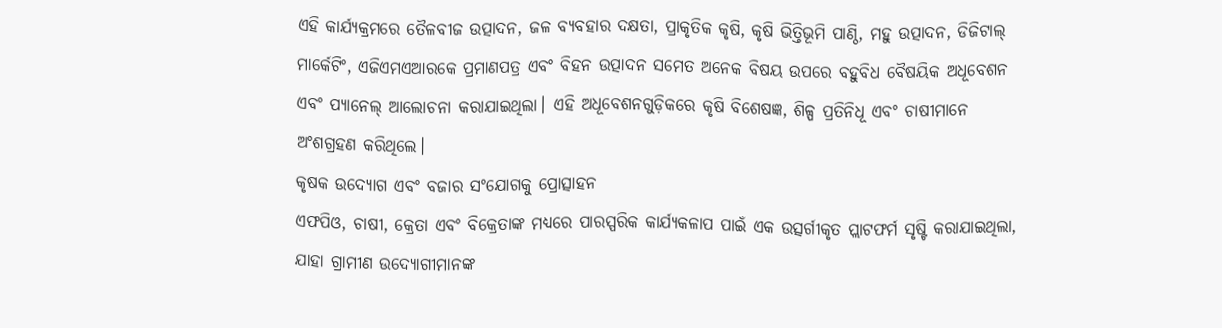ଏହି କାର୍ଯ୍ୟକ୍ରମରେ ତୈଳବୀଜ ଉତ୍ପାଦନ, ଜଳ ବ୍ୟବହାର ଦକ୍ଷତା, ପ୍ରାକୃତିକ କୃଷି, କୃଷି ଭିତ୍ତିଭୂମି ପାଣ୍ଠି, ମହୁ ଉତ୍ପାଦନ, ଡିଜିଟାଲ୍ ମାର୍କେଟିଂ, ଏଜିଏମଏଆରକେ ପ୍ରମାଣପତ୍ର ଏବଂ ବିହନ ଉତ୍ପାଦନ ସମେତ ଅନେକ ବିଷୟ ଉପରେ ବହୁବିଧ ବୈଷୟିକ ଅଧୂବେଶନ ଏବଂ ପ୍ୟାନେଲ୍ ଆଲୋଚନା କରାଯାଇଥିଲା। ଏହି ଅଧୂବେଶନଗୁଡ଼ିକରେ କୃଷି ବିଶେଷଜ୍ଞ, ଶିଳ୍ପ ପ୍ରତିନିଧୂ ଏବଂ ଚାଷୀମାନେ ଅଂଶଗ୍ରହଣ କରିଥିଲେ।
କୃଷକ ଉଦ୍ୟୋଗ ଏବଂ ବଜାର ସଂଯୋଗକୁ ପ୍ରୋତ୍ସାହନ
ଏଫପିଓ, ଚାଷୀ, କ୍ରେତା ଏବଂ ବିକ୍ରେତାଙ୍କ ମଧ୍ୟରେ ପାରସ୍ପରିକ କାର୍ଯ୍ୟକଳାପ ପାଇଁ ଏକ ଉତ୍ସର୍ଗୀକୃତ ପ୍ଲାଟଫର୍ମ ସୃଷ୍ଟି କରାଯାଇଥିଲା, ଯାହା ଗ୍ରାମୀଣ ଉଦ୍ୟୋଗୀମାନଙ୍କ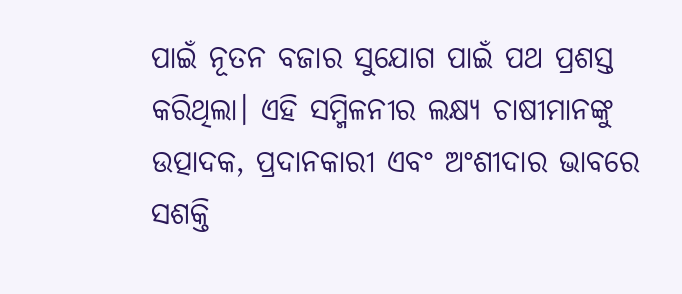ପାଇଁ ନୂତନ ବଜାର ସୁଯୋଗ ପାଇଁ ପଥ ପ୍ରଶସ୍ତ କରିଥିଲା। ଏହି ସମ୍ମିଳନୀର ଲକ୍ଷ୍ୟ ଚାଷୀମାନଙ୍କୁ ଉତ୍ପାଦକ, ପ୍ରଦାନକାରୀ ଏବଂ ଅଂଶୀଦାର ଭାବରେ ସଶକ୍ତି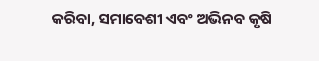କରିବା, ସମାବେଶୀ ଏବଂ ଅଭିନବ କୃଷି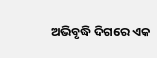ଅଭିବୃଦ୍ଧି ଦିଗରେ ଏକ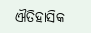ଐତିହାସିକ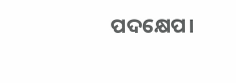ପଦକ୍ଷେପ।